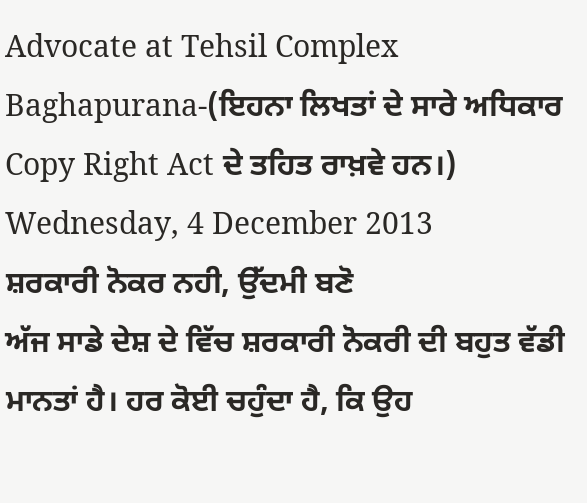Advocate at Tehsil Complex Baghapurana-(ਇਹਨਾ ਲਿਖਤਾਂ ਦੇ ਸਾਰੇ ਅਧਿਕਾਰ Copy Right Act ਦੇ ਤਹਿਤ ਰਾਖ਼ਵੇ ਹਨ।)
Wednesday, 4 December 2013
ਸ਼ਰਕਾਰੀ ਨੋਕਰ ਨਹੀ, ਉੱਦਮੀ ਬਣੋ
ਅੱਜ ਸਾਡੇ ਦੇਸ਼ ਦੇ ਵਿੱਚ ਸ਼ਰਕਾਰੀ ਨੋਕਰੀ ਦੀ ਬਹੁਤ ਵੱਡੀ ਮਾਨਤਾਂ ਹੈ। ਹਰ ਕੋਈ ਚਹੁੰਦਾ ਹੈ, ਕਿ ਉਹ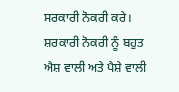ਸਰਕਾਰੀ ਨੋਕਰੀ ਕਰੇ। ਸ਼ਰਕਾਰੀ ਨੋਕਰੀ ਨੂੰ ਬਹੁਤ ਐਸ਼ ਵਾਲੀ ਅਤੇ ਪੈਸ਼ੇ ਵਾਲੀ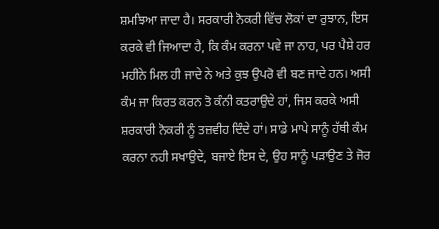ਸ਼ਮਝਿਆ ਜਾਦਾ ਹੈ। ਸਰਕਾਰੀ ਨੋਕਰੀ ਵਿੱਚ ਲੋਕਾਂ ਦਾ ਰੁਝਾਨ, ਇਸ ਕਰਕੇ ਵੀ ਜਿਆਦਾ ਹੈ, ਕਿ ਕੰਮ ਕਰਨਾ ਪਵੇ ਜਾ ਨਾਹ, ਪਰ ਪੈਸ਼ੇ ਹਰ ਮਹੀਨੇ ਮਿਲ ਹੀ ਜਾਦੇ ਨੇ ਅਤੇ ਕੁਝ ਉਪਰੋ ਵੀ ਬਣ ਜਾਦੇ ਹਨ। ਅਸੀ ਕੰਮ ਜਾ ਕਿਰਤ ਕਰਨ ਤੋ ਕੰਨੀ ਕਤਰਾਉਦੇ ਹਾਂ, ਜਿਸ ਕਰਕੇ ਅਸੀ ਸ਼ਰਕਾਰੀ ਨੋਕਰੀ ਨੂੰ ਤਜ਼ਵੀਹ ਦਿੰਦੇ ਹਾਂ। ਸਾਡੇ ਮਾਪੇ ਸਾਨੂੰ ਹੱਥੀ ਕੰਮ ਕਰਨਾ ਨਹੀ ਸਖਾਉਦੇ, ਬਜਾਏ ਇਸ ਦੇ, ਉਹ ਸਾਨੂੰ ਪੜਾਉਣ ਤੇ ਜੋਰ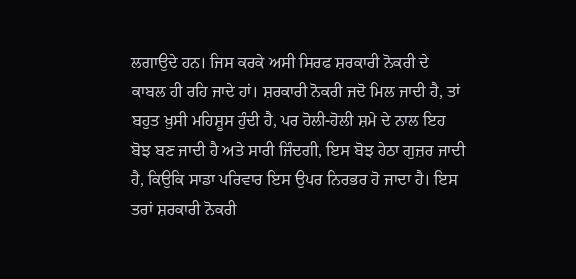ਲਗਾਉਦੇ ਹਨ। ਜਿਸ ਕਰਕੇ ਅਸੀ ਸਿਰਫ ਸ਼ਰਕਾਰੀ ਨੋਕਰੀ ਦੇ ਕਾਬਲ ਹੀ ਰਹਿ ਜਾਦੇ ਹਾਂ। ਸ਼ਰਕਾਰੀ ਨੋਕਰੀ ਜਦੋ ਮਿਲ ਜਾਦੀ ਹੈ, ਤਾਂ ਬਹੁਤ ਖ਼ੁਸੀ ਮਹਿਸ਼ੂਸ ਹੁੰਦੀ ਹੈ, ਪਰ ਹੋਲੀ-ਹੋਲੀ ਸ਼ਮੇ ਦੇ ਨਾਲ ਇਹ ਬੋਝ ਬਣ ਜਾਦੀ ਹੈ ਅਤੇ ਸਾਰੀ ਜਿੰਦਗੀ, ਇਸ ਬੋਝ ਹੇਠਾ ਗੁਜ਼ਰ ਜਾਦੀ ਹੈ, ਕਿਉਕਿ ਸਾਡਾ ਪਰਿਵਾਰ ਇਸ ਉਪਰ ਨਿਰਭਰ ਹੋ ਜਾਦਾ ਹੈ। ਇਸ ਤਰਾਂ ਸ਼ਰਕਾਰੀ ਨੋਕਰੀ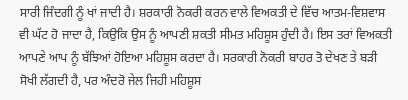ਸਾਰੀ ਜਿੰਦਗੀ ਨੂੰ ਖਾਂ ਜਾਦੀ ਹੈ। ਸ਼ਰਕਾਰੀ ਨੋਕਰੀ ਕਰਨ ਵਾਲੇ ਵਿਅਕਤੀ ਦੇ ਵਿੱਚ ਆਤਮ-ਵਿਸ਼ਵਾਸ ਵੀ ਘੱਟ ਹੋ ਜਾਦਾ ਹੈ, ਕਿਉਕਿ ਉਸ ਨੂੰ ਆਪਣੀ ਸ਼ਕਤੀ ਸੀਮਤ ਮਹਿਸ਼ੂਸ ਹੁੰਦੀ ਹੈ। ਇਸ ਤਰਾਂ ਵਿਅਕਤੀ ਆਪਣੇ ਆਪ ਨੂੰ ਬੱਝਿਆਂ ਹੋਇਆ ਮਹਿਸ਼ੂਸ ਕਰਦਾ ਹੈ। ਸਰਕਾਰੀ ਨੋਕਰੀ ਬਾਹਰ ਤੋ ਦੇਖਣ ਤੇ ਬੜੀ ਸੋਖੀ ਲੱਗਦੀ ਹੈ, ਪਰ ਅੰਦਰੋ ਜੇਲ ਜਿਹੀ ਮਹਿਸ਼ੂਸ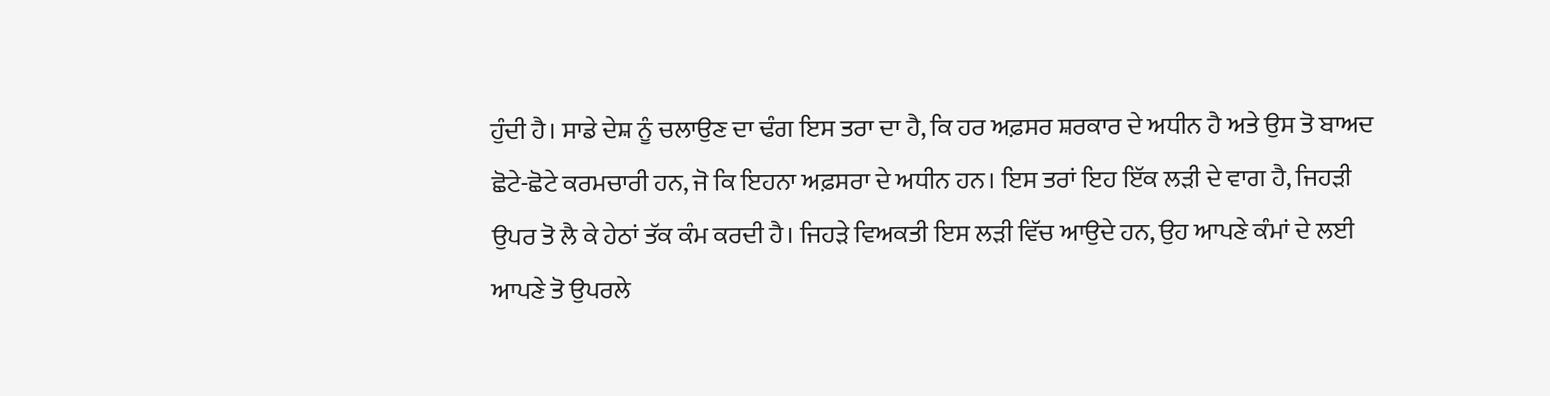ਹੁੰਦੀ ਹੈ। ਸਾਡੇ ਦੇਸ਼ ਨੂੰ ਚਲਾਉਣ ਦਾ ਢੰਗ ਇਸ ਤਰਾ ਦਾ ਹੈ, ਕਿ ਹਰ ਅਫ਼ਸਰ ਸ਼ਰਕਾਰ ਦੇ ਅਧੀਨ ਹੈ ਅਤੇ ਉਸ ਤੋ ਬਾਅਦ ਛੋਟੇ-ਛੋਟੇ ਕਰਮਚਾਰੀ ਹਨ, ਜੋ ਕਿ ਇਹਨਾ ਅਫ਼ਸਰਾ ਦੇ ਅਧੀਨ ਹਨ। ਇਸ ਤਰਾਂ ਇਹ ਇੱਕ ਲੜੀ ਦੇ ਵਾਗ ਹੈ, ਜਿਹੜੀ ਉਪਰ ਤੋ ਲੈ ਕੇ ਹੇਠਾਂ ਤੱਕ ਕੰਮ ਕਰਦੀ ਹੈ। ਜਿਹੜੇ ਵਿਅਕਤੀ ਇਸ ਲੜੀ ਵਿੱਚ ਆਉਦੇ ਹਨ, ਉਹ ਆਪਣੇ ਕੰਮਾਂ ਦੇ ਲਈ ਆਪਣੇ ਤੋ ਉਪਰਲੇ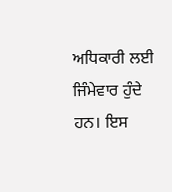ਅਧਿਕਾਰੀ ਲਈ ਜਿੰਮੇਵਾਰ ਹੁੰਦੇ ਹਨ। ਇਸ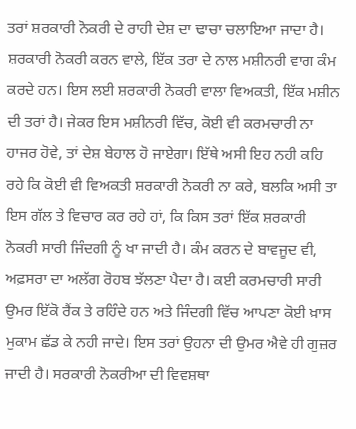ਤਰਾਂ ਸ਼ਰਕਾਰੀ ਨੋਕਰੀ ਦੇ ਰਾਹੀ ਦੇਸ਼ ਦਾ ਢਾਚਾ ਚਲਾਇਆ ਜਾਦਾ ਹੈ। ਸ਼ਰਕਾਰੀ ਨੋਕਰੀ ਕਰਨ ਵਾਲੇ, ਇੱਕ ਤਰਾ ਦੇ ਨਾਲ ਮਸ਼ੀਨਰੀ ਵਾਗ ਕੰਮ ਕਰਦੇ ਹਨ। ਇਸ ਲਈ ਸ਼ਰਕਾਰੀ ਨੋਕਰੀ ਵਾਲਾ ਵਿਅਕਤੀ, ਇੱਕ ਮਸ਼ੀਨ ਦੀ ਤਰਾਂ ਹੈ। ਜੇਕਰ ਇਸ ਮਸ਼ੀਨਰੀ ਵਿੱਚ, ਕੋਈ ਵੀ ਕਰਮਚਾਰੀ ਨਾ ਹਾਜਰ ਹੋਵੇ, ਤਾਂ ਦੇਸ਼ ਬੇਹਾਲ ਹੋ ਜਾਏਗਾ। ਇੱਥੇ ਅਸੀ ਇਹ ਨਹੀ ਕਹਿ ਰਹੇ ਕਿ ਕੋਈ ਵੀ ਵਿਅਕਤੀ ਸ਼ਰਕਾਰੀ ਨੋਕਰੀ ਨਾ ਕਰੇ, ਬਲਕਿ ਅਸੀ ਤਾ ਇਸ ਗੱਲ ਤੇ ਵਿਚਾਰ ਕਰ ਰਹੇ ਹਾਂ, ਕਿ ਕਿਸ ਤਰਾਂ ਇੱਕ ਸ਼ਰਕਾਰੀ ਨੋਕਰੀ ਸਾਰੀ ਜਿੰਦਗੀ ਨੂੰ ਖਾ ਜਾਦੀ ਹੈ। ਕੰਮ ਕਰਨ ਦੇ ਬਾਵਜੂਦ ਵੀ, ਅਫ਼ਸਰਾ ਦਾ ਅਲੱਗ ਰੋਹਬ ਝੱਲਣਾ ਪੈਦਾ ਹੈ। ਕਈ ਕਰਮਚਾਰੀ ਸਾਰੀ ਉਮਰ ਇੱਕੋ ਰੈਂਕ ਤੇ ਰਹਿੰਦੇ ਹਨ ਅਤੇ ਜਿੰਦਗੀ ਵਿੱਚ ਆਪਣਾ ਕੋਈ ਖ਼ਾਸ ਮੁਕਾਮ ਛੱਡ ਕੇ ਨਹੀ ਜਾਦੇ। ਇਸ ਤਰਾਂ ਉਹਨਾ ਦੀ ਉਮਰ ਐਵੇ ਹੀ ਗੁਜ਼ਰ ਜਾਦੀ ਹੈ। ਸਰਕਾਰੀ ਨੋਕਰੀਆ ਦੀ ਵਿਵਸ਼ਥਾ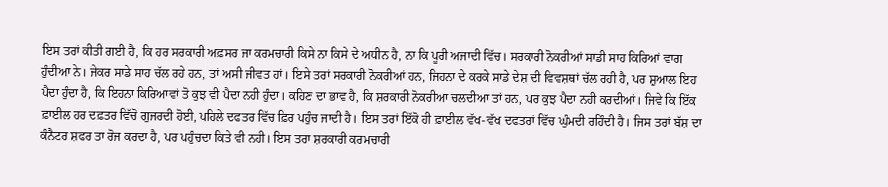ਇਸ ਤਰਾਂ ਕੀਤੀ ਗਈ ਹੈ, ਕਿ ਹਰ ਸਰਕਾਰੀ ਅਫ਼ਸਰ ਜਾ ਕਰਮਚਾਰੀ ਕਿਸੇ ਨਾ ਕਿਸੇ ਦੇ ਅਧੀਨ ਹੈ, ਨਾ ਕਿ ਪੂਰੀ ਅਜਾਦੀ ਵਿੱਚ। ਸਰਕਾਰੀ ਨੋਕਰੀਆਂ ਸਾਡੀ ਸਾਹ ਕਿਰਿਆਂ ਵਾਗ ਹੁੰਦੀਆ ਨੇ। ਜੇਕਰ ਸਾਡੇ ਸਾਹ ਚੱਲ ਰਹੇ ਹਨ, ਤਾਂ ਅਸੀ ਜੀਵਤ ਹਾਂ। ਇਸੇ ਤਰਾਂ ਸਰਕਾਰੀ ਨੋਕਰੀਆਂ ਹਨ, ਜਿਹਨਾ ਦੇ ਕਰਕੇ ਸਾਡੇ ਦੇਸ਼ ਦੀ ਵਿਵਸ਼ਥਾਂ ਚੱਲ ਰਹੀ ਹੈ, ਪਰ ਸ਼ੁਆਲ ਇਹ ਪੈਦਾ ਹੁੰਦਾ ਹੈ, ਕਿ ਇਹਨਾ ਕਿਰਿਆਵਾਂ ਤੋ ਕੁਝ ਵੀ ਪੈਦਾ ਨਹੀ ਹੁੰਦਾ। ਕਹਿਣ ਦਾ ਭਾਵ ਹੈ, ਕਿ ਸ਼ਰਕਾਰੀ ਨੋਕਰੀਆ ਚਲਦੀਆ ਤਾਂ ਹਨ, ਪਰ ਕੁਝ ਪੈਦਾ ਨਹੀ ਕਰਦੀਆਂ। ਜਿਵੇ ਕਿ ਇੱਕ ਫ਼ਾਈਲ ਹਰ ਦਫ਼ਤਰ ਵਿੱਚੋ ਗੁਜਰਦੀ ਹੋਈ, ਪਹਿਲੇ ਦਫਤਰ ਵਿੱਚ ਫ਼ਿਰ ਪਹੁੰਚ ਜਾਦੀ ਹੈ। ਇਸ ਤਰਾਂ ਇੱਕੋ ਹੀ ਫ਼ਾਈਲ ਵੱਖ-ਵੱਖ ਦਫਤਰਾਂ ਵਿੱਚ ਘੁੰਮਦੀ ਰਹਿੰਦੀ ਹੈ। ਜਿਸ ਤਰਾਂ ਬੱਸ਼ ਦਾ ਕੰਨੈਟਰ ਸ਼ਫਰ ਤਾ ਰੋਜ ਕਰਦਾ ਹੈ, ਪਰ ਪਹੁੰਚਦਾ ਕਿਤੇ ਵੀ ਨਹੀ। ਇਸ ਤਰਾ ਸ਼ਰਕਾਰੀ ਕਰਮਚਾਰੀ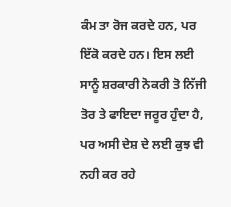ਕੰਮ ਤਾ ਰੋਜ ਕਰਦੇ ਹਨ, ਪਰ ਇੱਕੋ ਕਰਦੇ ਹਨ। ਇਸ ਲਈ ਸਾਨੂੰ ਸ਼ਰਕਾਰੀ ਨੋਕਰੀ ਤੋ ਨਿੱਜੀ ਤੋਰ ਤੇ ਫਾਇਦਾ ਜਰੂਰ ਹੁੰਦਾ ਹੈ, ਪਰ ਅਸੀ ਦੇਸ਼ ਦੇ ਲਈ ਕੁਝ ਵੀ ਨਹੀ ਕਰ ਰਹੇ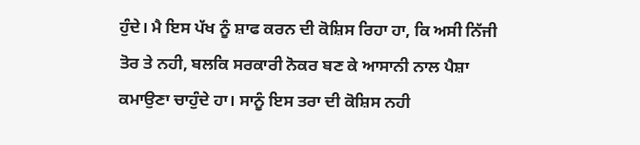ਹੁੰਦੇ। ਮੈ ਇਸ ਪੱਖ ਨੂੰ ਸ਼ਾਫ ਕਰਨ ਦੀ ਕੋਸ਼ਿਸ ਰਿਹਾ ਹਾ, ਕਿ ਅਸੀ ਨਿੱਜੀ ਤੋਰ ਤੇ ਨਹੀ, ਬਲਕਿ ਸਰਕਾਰੀ ਨੋਕਰ ਬਣ ਕੇ ਆਸਾਨੀ ਨਾਲ ਪੈਸ਼ਾ ਕਮਾਉਣਾ ਚਾਹੁੰਦੇ ਹਾ। ਸਾਨੂੰ ਇਸ ਤਰਾ ਦੀ ਕੋਸ਼ਿਸ ਨਹੀ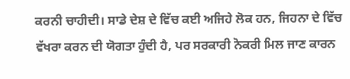ਕਰਨੀ ਚਾਹੀਦੀ। ਸਾਡੇ ਦੇਸ਼ ਦੇ ਵਿੱਚ ਕਈ ਅਜਿਹੇ ਲੋਕ ਹਨ, ਜਿਹਨਾ ਦੇ ਵਿੱਚ ਵੱਖਰਾ ਕਰਨ ਦੀ ਯੋਗਤਾ ਹੁੰਦੀ ਹੈ, ਪਰ ਸਰਕਾਰੀ ਨੋਕਰੀ ਮਿਲ ਜਾਣ ਕਾਰਨ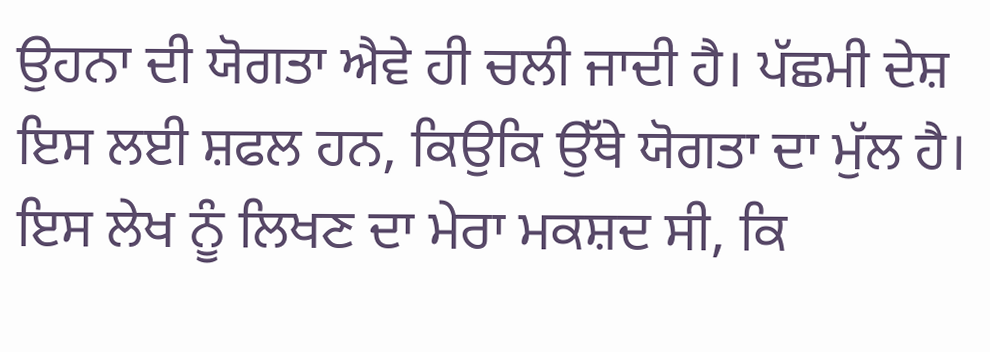ਉਹਨਾ ਦੀ ਯੋਗਤਾ ਐਵੇ ਹੀ ਚਲੀ ਜਾਦੀ ਹੈ। ਪੱਛਮੀ ਦੇਸ਼ ਇਸ ਲਈ ਸ਼ਫਲ ਹਨ, ਕਿਉਕਿ ਉੱਥੇ ਯੋਗਤਾ ਦਾ ਮੁੱਲ ਹੈ। ਇਸ ਲੇਖ ਨੂੰ ਲਿਖਣ ਦਾ ਮੇਰਾ ਮਕਸ਼ਦ ਸੀ, ਕਿ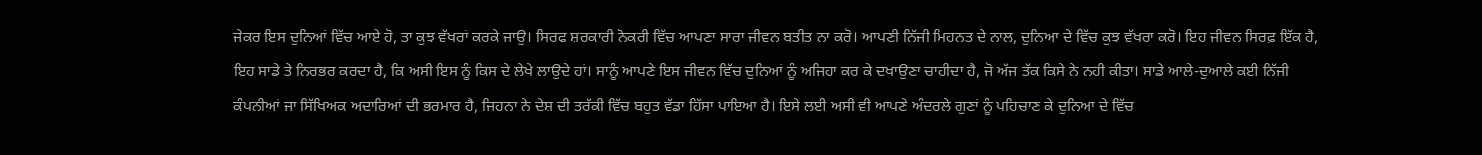ਜੇਕਰ ਇਸ ਦੁਨਿਆਂ ਵਿੱਚ ਆਏ ਹੋ, ਤਾ ਕੁਝ ਵੱਖਰਾਂ ਕਰਕੇ ਜਾਉ। ਸਿਰਫ ਸ਼ਰਕਾਰੀ ਨੋਕਰੀ ਵਿੱਚ ਆਪਣਾ ਸਾਰਾ ਜੀਵਨ ਬਤੀਤ ਨਾ ਕਰੋ। ਆਪਣੀ ਨਿੱਜੀ ਮਿਹਨਤ ਦੇ ਨਾਲ, ਦੁਨਿਆ ਦੇ ਵਿੱਚ ਕੁਝ ਵੱਖਰਾ ਕਰੋ। ਇਹ ਜੀਵਨ ਸਿਰਫ਼ ਇੱਕ ਹੈ, ਇਹ ਸਾਡੇ ਤੇ ਨਿਰਭਰ ਕਰਦਾ ਹੈ, ਕਿ ਅਸੀ ਇਸ ਨੂੰ ਕਿਸ ਦੇ ਲੇਖੇ ਲਾਉਦੇ ਹਾਂ। ਸਾਨੂੰ ਆਪਣੇ ਇਸ ਜੀਵਨ ਵਿੱਚ ਦੁਨਿਆਂ ਨੂੰ ਅਜਿਹਾ ਕਰ ਕੇ ਦਖਾਉਣਾ ਚਾਹੀਦਾ ਹੈ, ਜੋ ਅੱਜ ਤੱਕ ਕਿਸੇ ਨੇ ਨਹੀ ਕੀਤਾ। ਸਾਡੇ ਆਲੇ-ਦੁਆਲੇ ਕਈ ਨਿੱਜੀ ਕੰਪਨੀਆਂ ਜਾ ਸਿੱਖਿਅਕ ਅਦਾਰਿਆਂ ਦੀ ਭਰਮਾਰ ਹੈ, ਜਿਹਨਾ ਨੇ ਦੇਸ਼ ਦੀ ਤਰੱਕੀ ਵਿੱਚ ਬਹੁਤ ਵੱਡਾ ਹਿੱਸਾ ਪਾਇਆ ਹੈ। ਇਸੇ ਲਈ ਅਸੀ ਵੀ ਆਪਣੇ ਅੰਦਰਲੇ ਗੁਣਾਂ ਨੂੰ ਪਹਿਚਾਣ ਕੇ ਦੁਨਿਆ ਦੇ ਵਿੱਚ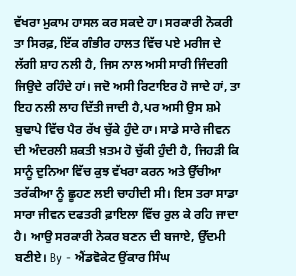ਵੱਖਰਾ ਮੁਕਾਮ ਹਾਸਲ ਕਰ ਸਕਦੇ ਹਾ। ਸਰਕਾਰੀ ਨੋਕਰੀ ਤਾ ਸਿਰਫ਼, ਇੱਕ ਗੰਭੀਰ ਹਾਲਤ ਵਿੱਚ ਪਏ ਮਰੀਜ ਦੇ ਲੱਗੀ ਸ਼ਾਹ ਨਲੀ ਹੈ, ਜਿਸ ਨਾਲ ਅਸੀ ਸਾਰੀ ਜਿੰਦਗੀ ਜਿਉਦੇ ਰਹਿੰਦੇ ਹਾਂ। ਜਦੋ ਅਸੀ ਰਿਟਾਇਰ ਹੋ ਜਾਦੇ ਹਾਂ, ਤਾ ਇਹ ਨਲੀ ਲਾਹ ਦਿੱਤੀ ਜਾਦੀ ਹੈ,ਪਰ ਅਸੀ ਉਸ ਸ਼ਮੇ ਬੁਢਾਪੇ ਵਿੱਚ ਪੈਰ ਰੱਖ ਚੁੱਕੇ ਹੁੰਦੇ ਹਾ। ਸਾਡੇ ਸਾਰੇ ਜੀਵਨ ਦੀ ਅੰਦਰਲੀ ਸ਼ਕਤੀ ਖ਼ਤਮ ਹੋ ਚੁੱਕੀ ਹੁੰਦੀ ਹੈ, ਜਿਹੜੀ ਕਿ ਸਾਨੂੰ ਦੁਨਿਆ ਵਿੱਚ ਕੁਝ ਵੱਖਰਾ ਕਰਨ ਅਤੇ ਉੱਚੀਆ ਤਰੱਕੀਆ ਨੂੰ ਛੂਹਣ ਲਈ ਚਾਹੀਦੀ ਸੀ। ਇਸ ਤਰਾ ਸਾਡਾ ਸਾਰਾ ਜੀਵਨ ਦਫਤਰੀ ਫ਼ਾਇਲਾ ਵਿੱਚ ਰੁਲ ਕੇ ਰਹਿ ਜਾਦਾ ਹੈ। ਆਉ ਸਰਕਾਰੀ ਨੋਕਰ ਬਣਨ ਦੀ ਬਜਾਏ, ਉੱਦਮੀ ਬਣੀਏ। By - ਐਂਡਵੋਕੇਟ ਉਂਕਾਰ ਸਿੰਘ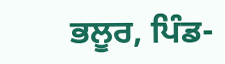ਭਲੂਰ, ਪਿੰਡ-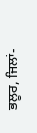ਭਲੂਰ, ਜਿਲਾਂ-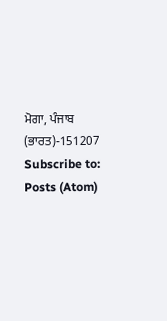ਮੋਗਾ, ਪੰਜਾਬ (ਭਾਰਤ)-151207
Subscribe to:
Posts (Atom)